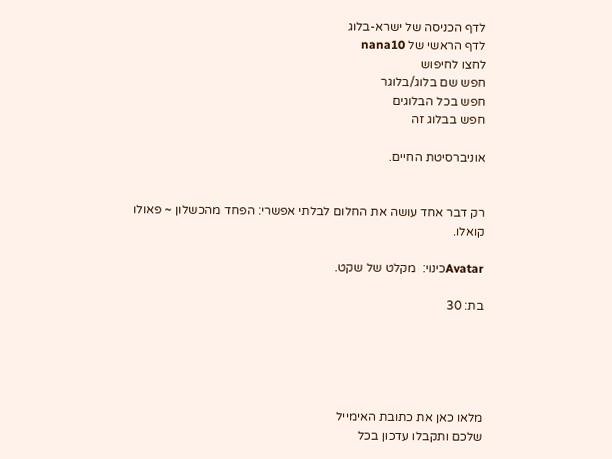לדף הכניסה של ישרא-בלוג
לדף הראשי של nana10
לחצו לחיפוש
חפש שם בלוג/בלוגר
חפש בכל הבלוגים
חפש בבלוג זה

אוניברסיטת החיים.


רק דבר אחד עושה את החלום לבלתי אפשרי: הפחד מהכשלון ~ פאולו קואלו.

Avatarכינוי:  מקלט של שקט.

בת: 30





מלאו כאן את כתובת האימייל
שלכם ותקבלו עדכון בכל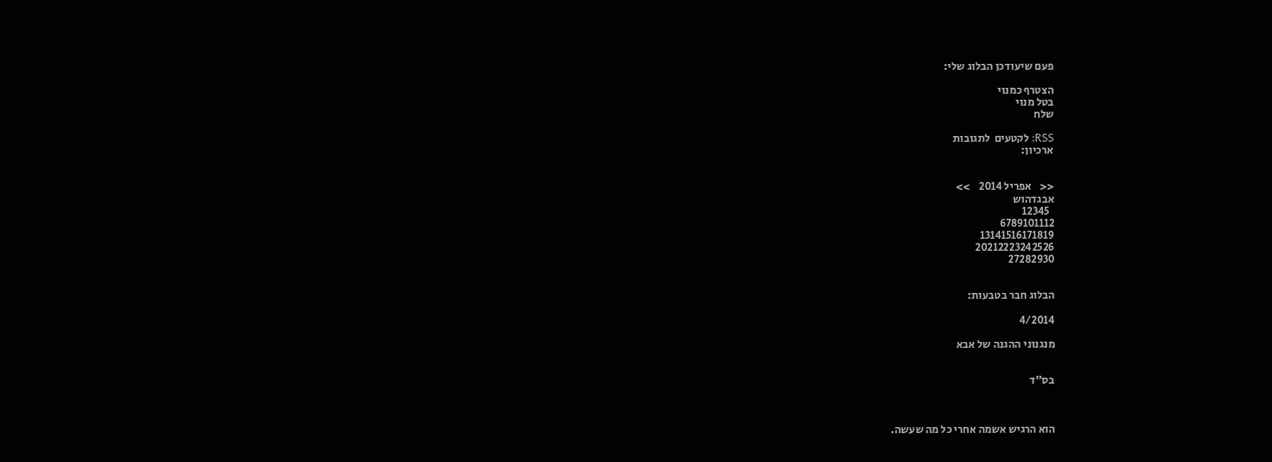פעם שיעודכן הבלוג שלי:

הצטרף כמנוי
בטל מנוי
שלח

RSS: לקטעים  לתגובות
ארכיון:


<<    אפריל 2014    >>
אבגדהוש
  12345
6789101112
13141516171819
20212223242526
27282930


הבלוג חבר בטבעות:

4/2014

מנגנוני ההגנה של אבא


בס"ד



הוא הרגיש אשמה אחרי כל מה שעשה.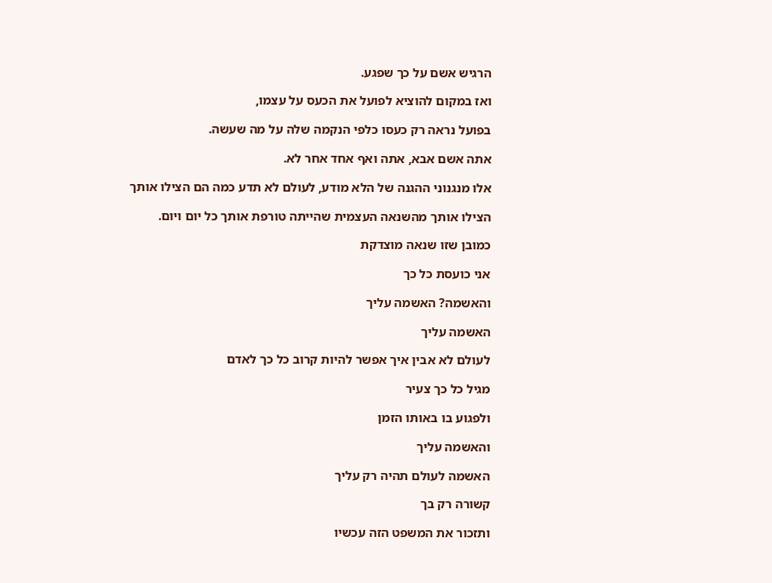הרגיש אשם על כך שפגע.

ואז במקום להוציא לפועל את הכעס על עצמו,

בפועל נראה רק כעסו כלפי הנקמה שלה על מה שעשה.

אתה אשם אבא, אתה ואף אחד אחר לא.

אלו מנגנוני ההגנה של הלא מודע, לעולם לא תדע כמה הם הצילו אותך

הצילו אותך מהשנאה העצמית שהייתה טורפת אותך כל יום ויום.

כמובן שזו שנאה מוצדקת

אני כועסת כל כך

והאשמה? האשמה עליך

האשמה עליך

לעולם לא אבין איך אפשר להיות קרוב כל כך לאדם

מגיל כל כך צעיר

ולפגוע בו באותו הזמן

והאשמה עליך

האשמה לעולם תהיה רק עליך

קשורה רק בך

ותזכור את המשפט הזה עכשיו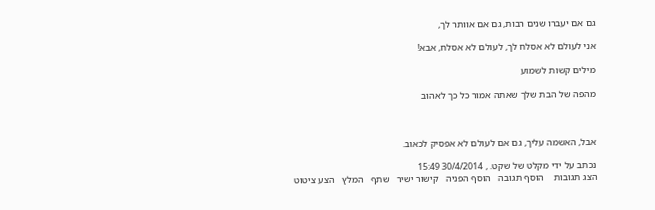גם אם יעברו שנים רבות, גם אם אוותר לך,

אני לעולם לא אסלח לך, לעולם לא אסלח, אבא!

מילים קשות לשמוע

מהפה של הבת שלך שאתה אמור כל כך לאהוב



אבל, האשמה עליך, גם אם לעולם לא אפסיק לכאוב.

נכתב על ידי מקלט של שקט. , 30/4/2014 15:49
הצג תגובות    הוסף תגובה   הוסף הפניה   קישור ישיר   שתף   המלץ   הצע ציטוט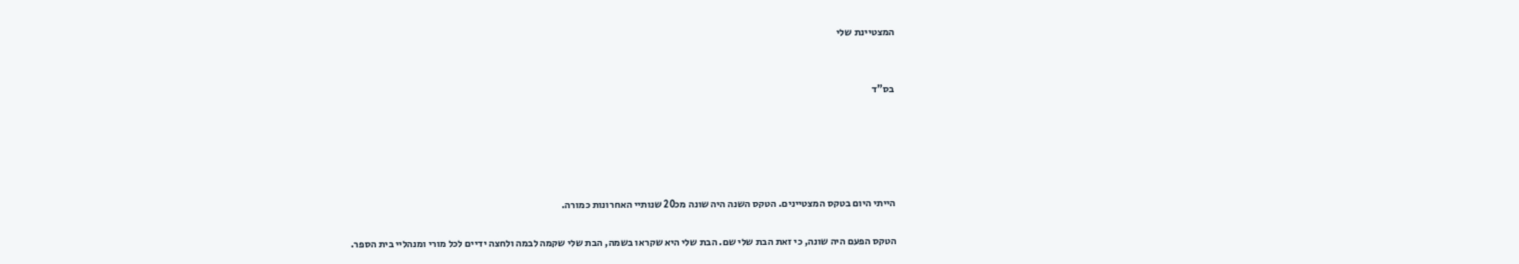המצטיינת שלי


בס"ד





הייתי היום בטקס המצטיינים. הטקס השנה היה שונה מכ20 שנותיי האחרונות כמורה.

הטקס הפעם היה שונה, כי זאת הבת שלי שם. הבת שלי היא שקראו בשמה, הבת שלי שקמה לבמה ולחצה ידיים לכל מורי ומנהליי בית הספר.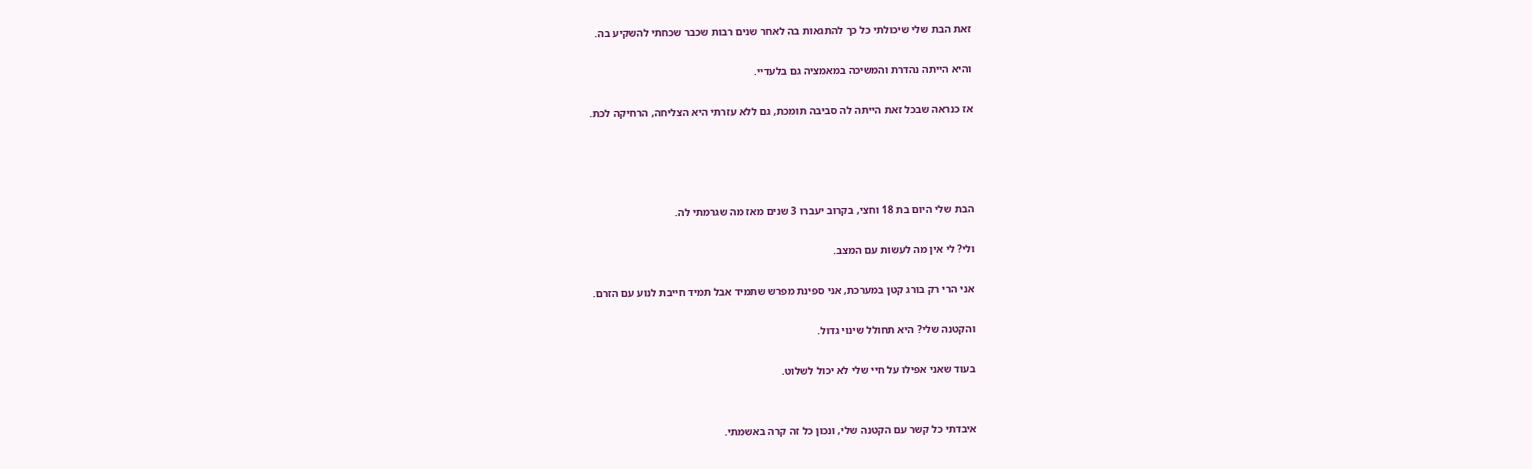זאת הבת שלי שיכולתי כל כך להתגאות בה לאחר שנים רבות שכבר שכחתי להשקיע בה.

והיא הייתה נהדרת והמשיכה במאמציה גם בלעדיי.

אז כנראה שבכל זאת הייתה לה סביבה תומכת, גם ללא עזרתי היא הצליחה, הרחיקה לכת.




הבת שלי היום בת 18 וחצי, בקרוב יעברו 3 שנים מאז מה שגרמתי לה.

ולי? לי אין מה לעשות עם המצב.

אני הרי רק בורג קטן במערכת, אני ספינת מפרש שתמיד אבל תמיד חייבת לנוע עם הזרם.

והקטנה שלי? היא תחולל שינוי גדול.

בעוד שאני אפילו על חיי שלי לא יכול לשלוט.


איבדתי כל קשר עם הקטנה שלי, ונכון כל זה קרה באשמתי.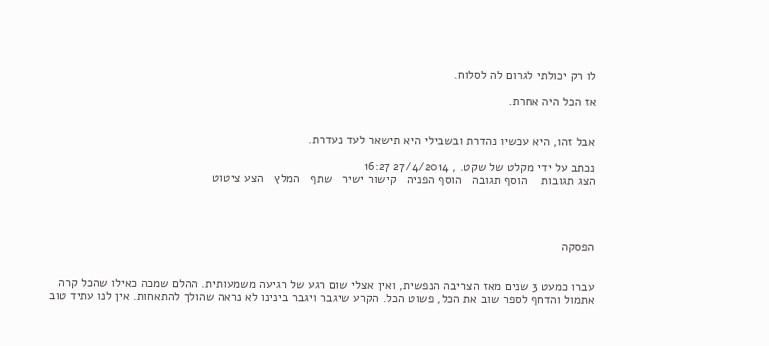לו רק יכולתי לגרום לה לסלוח.

אז הכל היה אחרת.


אבל זהו, היא עכשיו נהדרת ובשבילי היא תישאר לעד נעדרת.

נכתב על ידי מקלט של שקט. , 27/4/2014 16:27
הצג תגובות    הוסף תגובה   הוסף הפניה   קישור ישיר   שתף   המלץ   הצע ציטוט




הפסקה


עברו כמעט 3 שנים מאז הצריבה הנפשית, ואין אצלי שום רגע של רגיעה משמעותית. ההלם שמכה כאילו שהכל קרה אתמול והדחף לספר שוב את הכל, פשוט הכל. הקרע שיגבר ויגבר בינינו לא נראה שהולך להתאחות. אין לנו עתיד טוב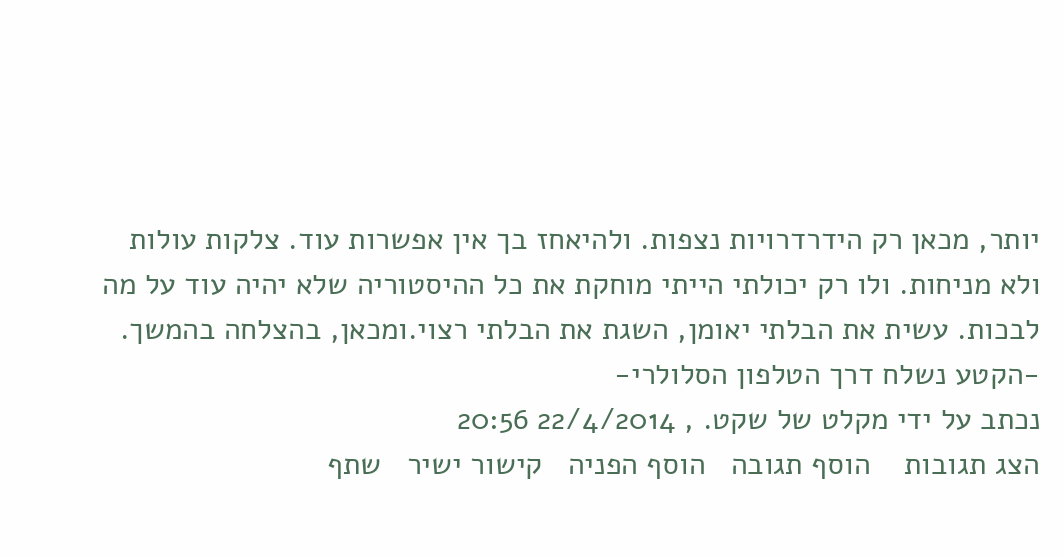יותר, מכאן רק הידרדרויות נצפות. ולהיאחז בך אין אפשרות עוד. צלקות עולות ולא מניחות. ולו רק יכולתי הייתי מוחקת את כל ההיסטוריה שלא יהיה עוד על מה לבכות. עשית את הבלתי יאומן, השגת את הבלתי רצוי.ומכאן, בהצלחה בהמשך.
-הקטע נשלח דרך הטלפון הסלולרי-
נכתב על ידי מקלט של שקט. , 22/4/2014 20:56
הצג תגובות    הוסף תגובה   הוסף הפניה   קישור ישיר   שתף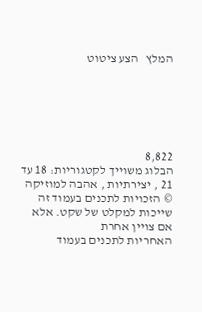המלץ   הצע ציטוט






8,822
הבלוג משוייך לקטגוריות: 18 עד 21 , יצירתיות , אהבה למוזיקה
© הזכויות לתכנים בעמוד זה שייכות למקלט של שקט. אלא אם צויין אחרת
האחריות לתכנים בעמוד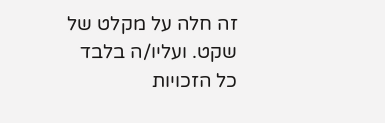זה חלה על מקלט של שקט. ועליו/ה בלבד
כל הזכויות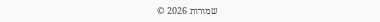שמורות 2026 ©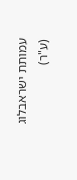עמותת ישראבלוג (ע"ר)